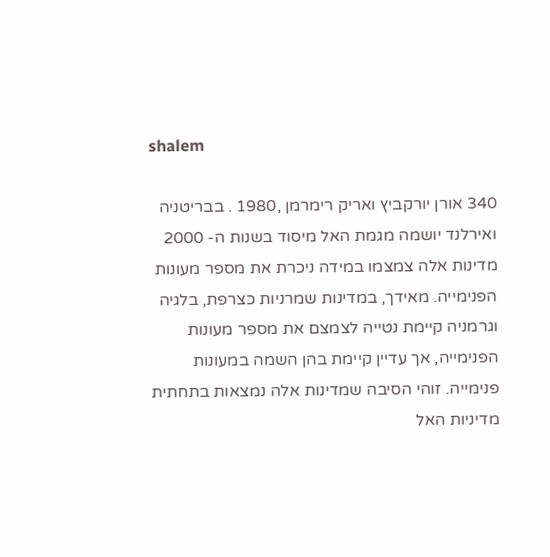shalem

340 אורן יורקביץ ואריק רימרמן ,1980 . בבריטניה ואירלנד יושמה מגמת האל מיסוד בשנות ה- 2000 מדינות אלה צמצמו במידה ניכרת את מספר מעונות הפנימייה. מאידך, במדינות שמרניות כצרפת, בלגיה וגרמניה קיימת נטייה לצמצם את מספר מעונות הפנימייה, אך עדיין קיימת בהן השמה במעונות פנימייה. זוהי הסיבה שמדינות אלה נמצאות בתחתית מדיניות האל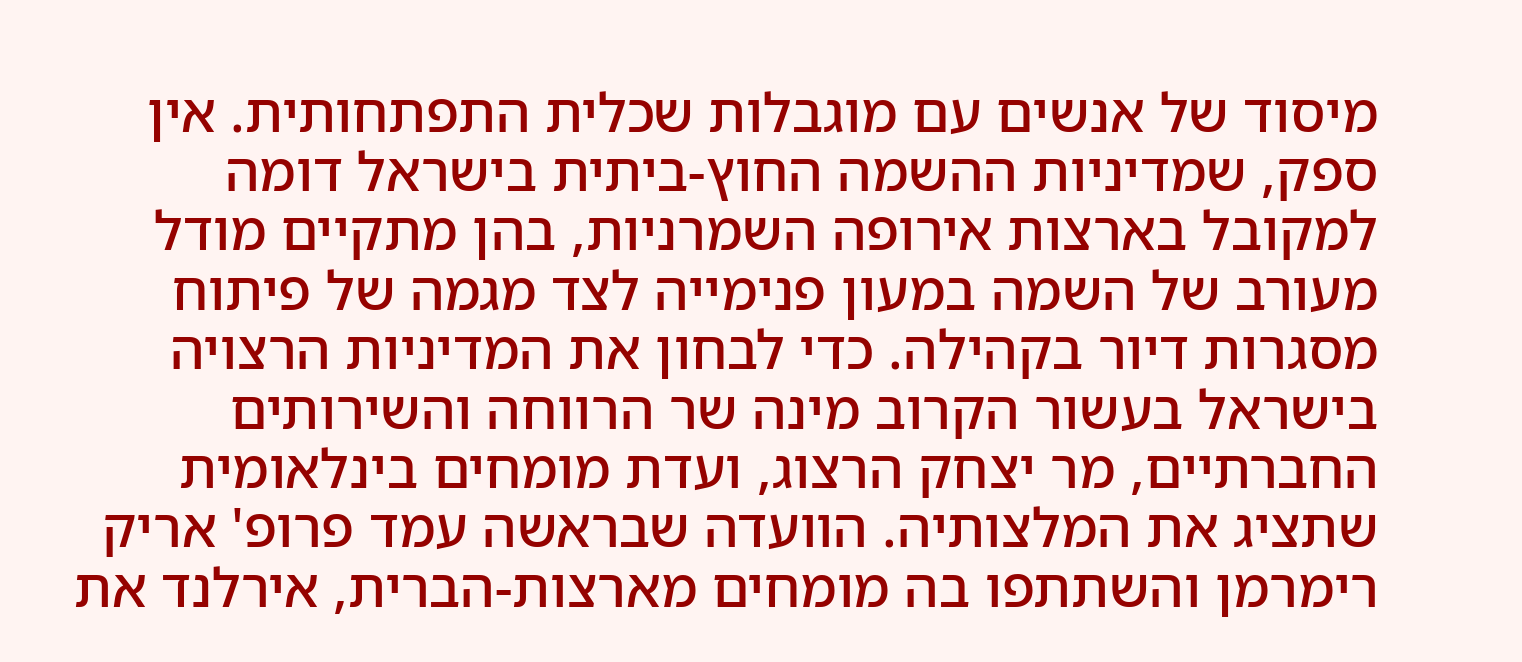מיסוד של אנשים עם מוגבלות שכלית התפתחותית. אין ספק, שמדיניות ההשמה החוץ-ביתית בישראל דומה למקובל בארצות אירופה השמרניות, בהן מתקיים מודל מעורב של השמה במעון פנימייה לצד מגמה של פיתוח מסגרות דיור בקהילה. כדי לבחון את המדיניות הרצויה בישראל בעשור הקרוב מינה שר הרווחה והשירותים החברתיים, מר יצחק הרצוג, ועדת מומחים בינלאומית שתציג את המלצותיה. הוועדה שבראשה עמד פרופ' אריק רימרמן והשתתפו בה מומחים מארצות-הברית, אירלנד את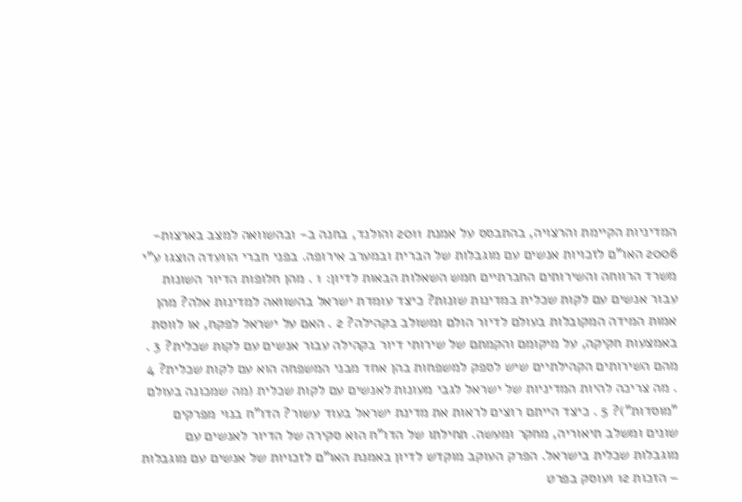המדיניות הקיימת והרצויה, בהתבסס על אמנת 2011 והולנד, בחנה ב- ובהשוואה למצב בארצות- 2006 האו"ם לזכויות אנשים עם מוגבלות של הברית ובמערב אירופה. בפני חברי הוועדה הוצגו ע"י משרד הרווחה והשירותים החברתיים חמש השאלות הבאות לדיון: 1 . מהן חלופות הדיור השונות עבור אנשים עם לקות שכלית במדינות שונות? כיצד עומדת ישראל בהשוואה למדינות אלה? מהן אמות המידה המקובלות בעולם לדיור הולם ומשולב בקהילה? 2 . האם על ישראל לפקח, או לווסת באמצעות חקיקה, על מיקומם והקמתם של שירותי דיור בקהילה עבור אנשים עם לקות שכלית? 3 . מהם השירותים הקהילתיים שיש לספק למשפחות בהן אחד מבני המשפחה הוא עם לקות שכלית? 4 . מה צריכה להיות המדיניות של ישראל לגבי מעונות לאנשים עם לקות שכלית (מה שמכונה בעולם "מוסדות")? 5 . כיצד הייתם רוצים לראות את מדינת ישראל בעוד עשור? הדו"ח בנוי מפרקים שונים ומשלב תיאוריה, מחקר ומעשה. תחילתו של הדו"ח הוא סקירה של הדיור לאנשים עם מוגבלות שכלית בישראל. הפרק העוקב מוקדש לדיון באמנת האו"ם לזכויות של אנשים עם מוגבלות – הזכות 12 ועוסק בפרט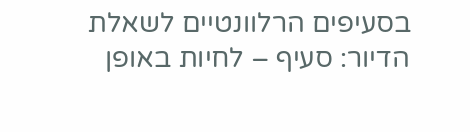בסעיפים הרלוונטיים לשאלת הדיור: סעיף – לחיות באופן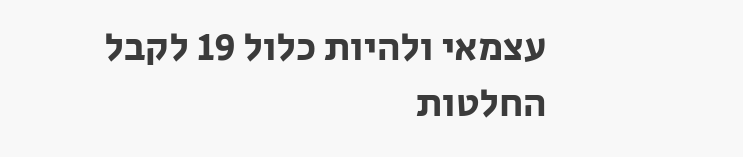עצמאי ולהיות כלול 19 לקבל החלטות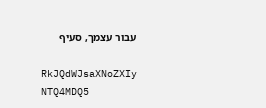עבור עצמך, סעיף

RkJQdWJsaXNoZXIy NTQ4MDQ5